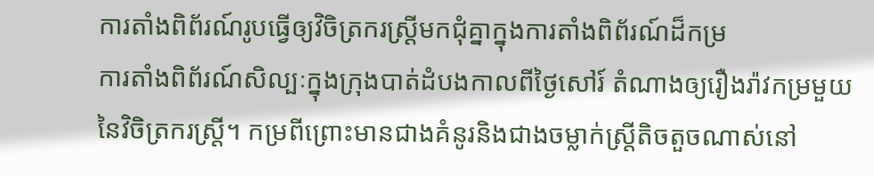ការតាំងពិព័រណ៍រូបធ្វើឲ្យវិចិត្រករស្ត្រីមកជុំគ្នាក្នុងការតាំងពិព័រណ៍ដ៏កម្រ
ការតាំងពិព័រណ៍សិល្បៈក្នុងក្រុងបាត់ដំបងកាលពីថ្ងៃសៅរ៍ តំណាងឲ្យរឿងរ៉ាវកម្រមួយនៃវិចិត្រករស្ត្រី។ កម្រពីព្រោះមានជាងគំនូរនិងជាងចម្លាក់ស្ត្រីតិចតួចណាស់នៅ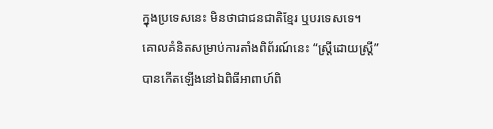ក្នុងប្រទេសនេះ មិនថាជាជនជាតិខ្មែរ ឬបរទេសទេ។
គោលគំនិតសម្រាប់ការតាំងពិព័រណ៍នេះ “ស្ត្រីដោយស្ត្រី” បានកើតឡើងនៅឯពិធីអាពាហ៍ពិ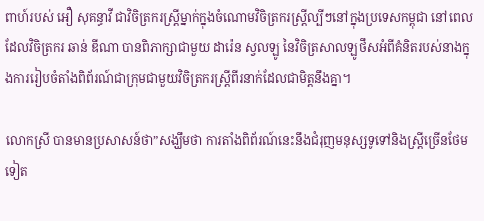ពាហ៍របស់ អឿ សុគន្ធាវី ជាវិចិត្រករស្ត្រីម្នាក់ក្នុងចំណោមវិចិត្រករស្ត្រីល្បីៗនៅក្នុងប្រទេសកម្ពុជា នៅពេលដែលវិចិត្រករ ឆាន់ ឌីណា បានពិភាក្សាជាមួយ ដារ៉េន ស្វលឡូ នៃវិចិត្រសាលឡូថឹសអំពីគំនិតរបស់នាងក្នុងការរៀបចំតាំងពិព័រណ៍ជាក្រុមជាមួយវិចិត្រករស្ត្រីពីរនាក់ដែលជាមិត្តនឹងគ្នា។

លោកស្រី បានមានប្រសាសន៍ថា”សង្ឃឹមថា ការតាំងពិព័រណ៍នេះនឹងជំរុញមនុស្សទូទៅនិងស្ត្រីច្រើនថែមទៀត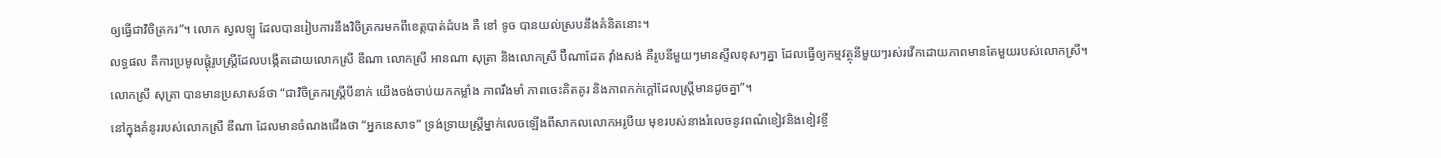ឲ្យធ្វើជាវិចិត្រករ”។ លោក ស្វលឡូ ដែលបានរៀបការនឹងវិចិត្រករមកពីខេត្តបាត់ដំបង គឺ ខៅ ទូច បានយល់ស្របនឹងគំនិតនោះ។
លទ្ធផល គឺការប្រមូលផ្តុំរូបស្ត្រីដែលបង្កើតដោយលោកស្រី ឌីណា លោកស្រី អានណា សុត្រា និងលោកស្រី ប៊ឺណាដែត វ៉ាំងសង់ គឺរូបនីមួយៗមានស្ទីលខុសៗគ្នា ដែលធ្វើឲ្យកម្មវត្ថុនីមួយៗរស់រវើកដោយភាពមានតែមួយរបស់លោកស្រី។
លោកស្រី សុត្រា បានមានប្រសាសន៍ថា “ជាវិចិត្រករស្ត្រីបីនាក់ យើងចង់ចាប់យកកម្លាំង ភាពរឹងមាំ ភាពចេះគិតគូរ និងភាពកក់ក្តៅដែលស្ត្រីមានដូចគ្នា”។
នៅក្នុងគំនូររបស់លោកស្រី ឌីណា ដែលមានចំណងជើងថា “អ្នកនេសាទ” ទ្រង់ទ្រាយស្ត្រីម្នាក់លេចឡើងពីសាកលលោកអរូបីយ មុខរបស់នាងរំលេចនូវពណ៌ខៀវនិងខៀវខ្ចី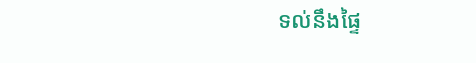ទល់នឹងផ្ទៃ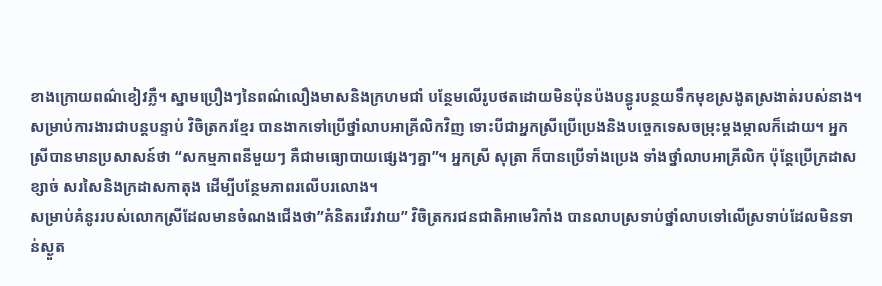ខាងក្រោយពណ៌ខៀវភ្លឺ។ ស្នាមប្រឿងៗនៃពណ៌លឿងមាសនិងក្រហមជាំ បន្ថែមលើរូបថតដោយមិនប៉ុនប៉ងបន្ធូរបន្ថយទឹកមុខស្រងូតស្រងាត់របស់នាង។
សម្រាប់ការងារជាបន្តបន្ទាប់ វិចិត្រករខ្មែរ បានងាកទៅប្រើថ្នាំលាបអាគ្រីលិកវិញ ទោះបីជាអ្នកស្រីប្រើប្រេងនិងបច្ចេកទេសចម្រុះម្តងម្កាលក៏ដោយ។ អ្នកស្រីបានមានប្រសាសន៍ថា “សកម្មភាពនីមួយៗ គឺជាមធ្យោបាយផ្សេងៗគ្នា”។ អ្នកស្រី សុត្រា ក៏បានប្រើទាំងប្រេង ទាំងថ្នាំលាបអាគ្រីលិក ប៉ុន្តែប្រើក្រដាសខ្សាច់ សរសៃនិងក្រដាសកាតុង ដើម្បីបន្ថែមភាពរលើបរលោង។
សម្រាប់គំនូររបស់លោកស្រីដែលមានចំណងជើងថា”គំនិតរវើរវាយ” វិចិត្រករជនជាតិអាមេរិកាំង បានលាបស្រទាប់ថ្នាំលាបទៅលើស្រទាប់ដែលមិនទាន់ស្ងួត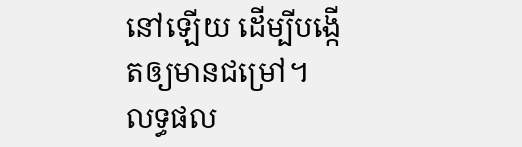នៅឡើយ ដើម្បីបង្កើតឲ្យមានជម្រៅ។ លទ្ធផល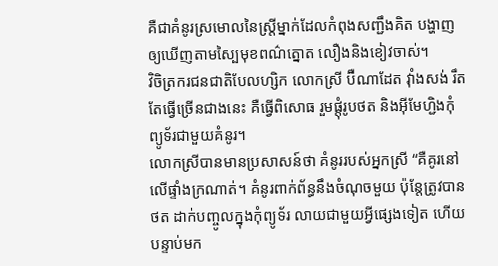គឺជាគំនូរស្រមោលនៃស្ត្រីម្នាក់ដែលកំពុងសញ្ជឹងគិត បង្ហាញឲ្យឃើញតាមស្បៃមុខពណ៌ត្នោត លឿងនិងខៀវចាស់។
វិចិត្រករជនជាតិបែលហ្សិក លោកស្រី ប៊ឺណាដែត វ៉ាំងសង់ រឹតតែធ្វើច្រើនជាងនេះ គឺធ្វើពិសោធ រួមផ្តុំរូបថត និងអ៊ីមែហ្ជិងកុំព្យូទ័រជាមួយគំនូរ។
លោកស្រីបានមានប្រសាសន៍ថា គំនូររបស់អ្នកស្រី “គឺគូរនៅលើផ្ទាំងក្រណាត់។ គំនូរពាក់ព័ន្ធនឹងចំណុចមួយ ប៉ុន្តែត្រូវបានថត ដាក់បញ្ចូលក្នុងកុំព្យូទ័រ លាយជាមួយអ្វីផ្សេងទៀត ហើយបន្ទាប់មក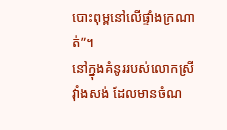បោះពុម្ពនៅលើផ្ទាំងក្រណាត់”។
នៅក្នុងគំនូររបស់លោកស្រី វ៉ាំងសង់ ដែលមានចំណ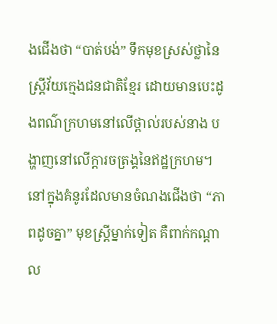ងជើងថា “បាត់បង់” ទឹកមុខស្រស់ថ្លានៃស្ត្រីវ័យក្មេងជនជាតិខ្មែរ ដោយមានបេះដូងពណ៌ក្រហមនៅលើថ្ពាល់របស់នាង បង្ហាញនៅលើក្តារចត្រង្គនៃឥដ្ឋក្រហម។ នៅក្នុងគំនូរដែលមានចំណងជើងថា “ភាពដូចគ្នា” មុខស្ត្រីម្នាក់ទៀត គឺពាក់កណ្តាល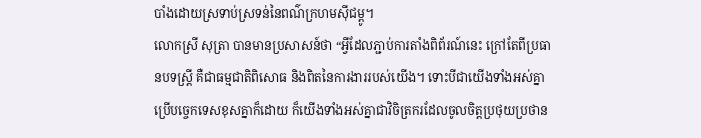បាំងដោយស្រទាប់ស្រទន់នៃពណ៌ក្រហមស៊ីជម្ពូ។
លោកស្រី សុត្រា បានមានប្រសាសន៍ថា “អ្វីដែលភ្ជាប់ការតាំងពិព័រណ៍នេះ ក្រៅតែពីប្រធានបទស្ត្រី គឺជាធម្មជាតិពិសោធ និងពិតនៃការងាររបស់យើង។ ទោះបីជាយើងទាំងអស់គ្នាប្រើបច្ចេកទេសខុសគ្នាក៏ដោយ ក៏យើងទាំងអស់គ្នាជាវិចិត្រករដែលចូលចិត្តប្រថុយប្រថាន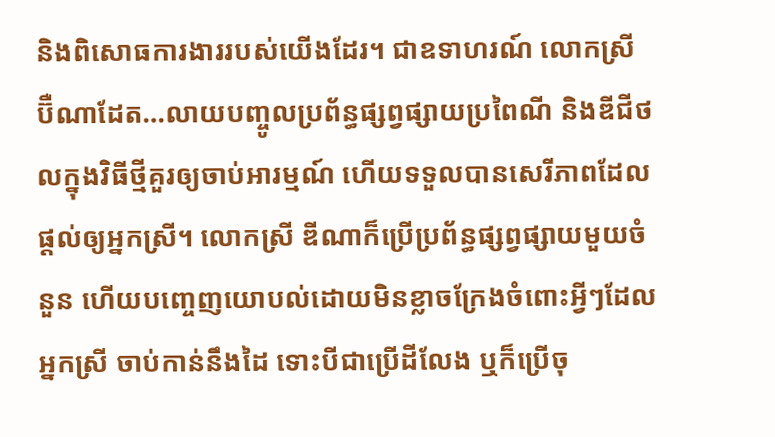និងពិសោធការងាររបស់យើងដែរ។ ជាឧទាហរណ៍ លោកស្រី ប៊ឺណាដែត…លាយបញ្ចូលប្រព័ន្ធផ្សព្វផ្សាយប្រពៃណី និងឌីជីថលក្នុងវិធីថ្មីគួរឲ្យចាប់អារម្មណ៍ ហើយទទួលបានសេរីភាពដែលផ្តល់ឲ្យអ្នកស្រី។ លោកស្រី ឌីណាក៏ប្រើប្រព័ន្ធផ្សព្វផ្សាយមួយចំនួន ហើយបញ្ចេញយោបល់ដោយមិនខ្លាចក្រែងចំពោះអ្វីៗដែលអ្នកស្រី ចាប់កាន់នឹងដៃ ទោះបីជាប្រើដីលែង ឬក៏ប្រើចុ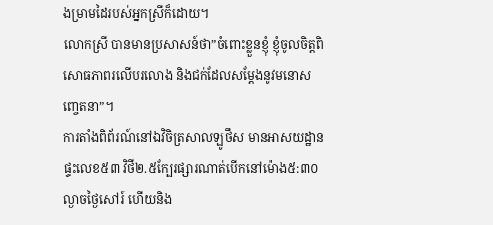ងម្រាមដៃរបស់អ្នកស្រីក៏ដោយ។
លោកស្រី បានមានប្រសាសន៍ថា”ចំពោះខ្លួនខ្ញុំ ខ្ញុំចូលចិត្តពិសោធភាពរលើបរលោង និងជក់ដែលសម្តែងនូវមនោសញ្ចេតនា”។
ការតាំងពិព័រណ៍នៅឯវិចិត្រសាលឡូថឹស មានអាសយដ្ឋានផ្ទះលេខ៥៣ វិថី២.៥ក្បែរផ្សារណាត់បើកនៅម៉ោង៥:៣០ល្ងាចថ្ងៃសៅរ៍ ហើយនិង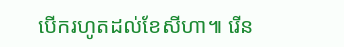បើករហូតដល់ខែសីហា៕ រើន